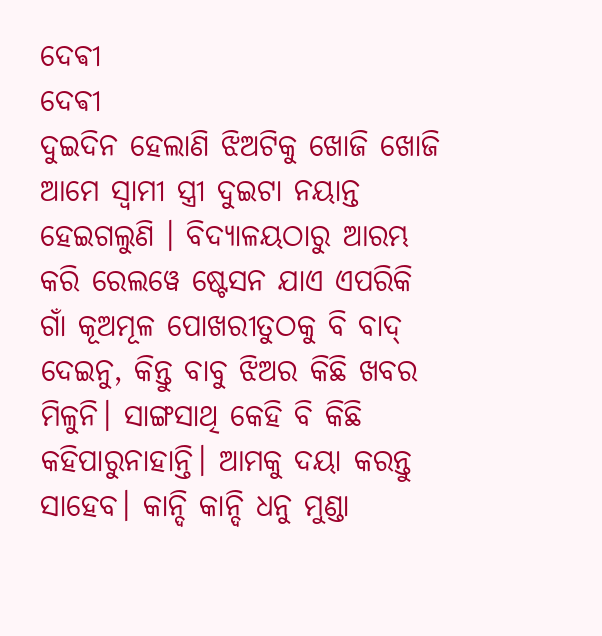ଦେଵୀ
ଦେଵୀ
ଦୁଇଦିନ ହେଲାଣି ଝିଅଟିକୁ ଖୋଜି ଖୋଜି ଆମେ ସ୍ୱାମୀ ସ୍ତ୍ରୀ ଦୁଇଟା ନୟାନ୍ତ ହେଇଗଲୁଣି । ବିଦ୍ୟାଳୟଠାରୁ ଆରମ୍ଭ କରି ରେଲୱେ ଷ୍ଟେସନ ଯାଏ ଏପରିକି ଗାଁ କୂଅମୂଳ ପୋଖରୀତୁଠକୁ ବି ବାଦ୍ ଦେଇନୁ, କିନ୍ତୁ ବାବୁ ଝିଅର କିଛି ଖବର ମିଳୁନି। ସାଙ୍ଗସାଥି କେହି ବି କିଛି କହିପାରୁନାହାନ୍ତି। ଆମକୁ ଦୟା କରନ୍ତୁ ସାହେବ। କାନ୍ଦି କାନ୍ଦି ଧନୁ ମୁଣ୍ଡା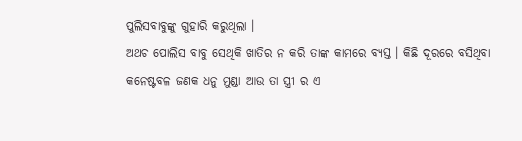ପୁଲିସବାବୁଙ୍କୁ ଗୁହାରି କରୁଥିଲା ।
ଅଥଚ ପୋଲିସ ବାବୁ ସେଥିକି ଖାତିର ନ କରି ତାଙ୍କ କାମରେ ବ୍ୟସ୍ତ । କିଛି ଦୂରରେ ବସିଥିବା କନେଷ୍ଟବଳ ଜଣକ ଧନୁ ମୁଣ୍ଡା ଆଉ ତା ସ୍ତ୍ରୀ ର ଏ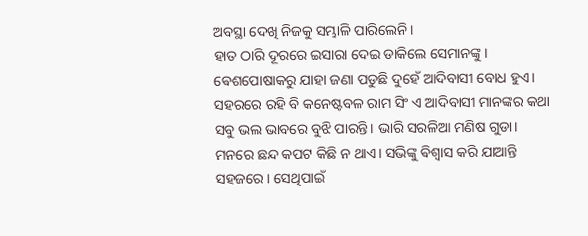ଅବସ୍ଥା ଦେଖି ନିଜକୁ ସମ୍ଭାଳି ପାରିଲେନି।
ହାତ ଠାରି ଦୂରରେ ଇସାରା ଦେଇ ଡାକିଲେ ସେମାନଙ୍କୁ। ଵେଶପୋଷାକରୁ ଯାହା ଜଣା ପଡୁଛି ଦୁହେଁ ଆଦିବାସୀ ବୋଧ ହୁଏ। ସହରରେ ରହି ବି କନେଷ୍ଟବଳ ରାମ ସିଂ ଏ ଆଦିବାସୀ ମାନଙ୍କର କଥା ସବୁ ଭଲ ଭାବରେ ବୁଝି ପାରନ୍ତି। ଭାରି ସରଳିଆ ମଣିଷ ଗୁଡା। ମନରେ ଛନ୍ଦ କପଟ କିଛି ନ ଥାଏ। ସଭିଙ୍କୁ ଵିଶ୍ଵାସ କରି ଯାଆନ୍ତି ସହଜରେ। ସେଥିପାଇଁ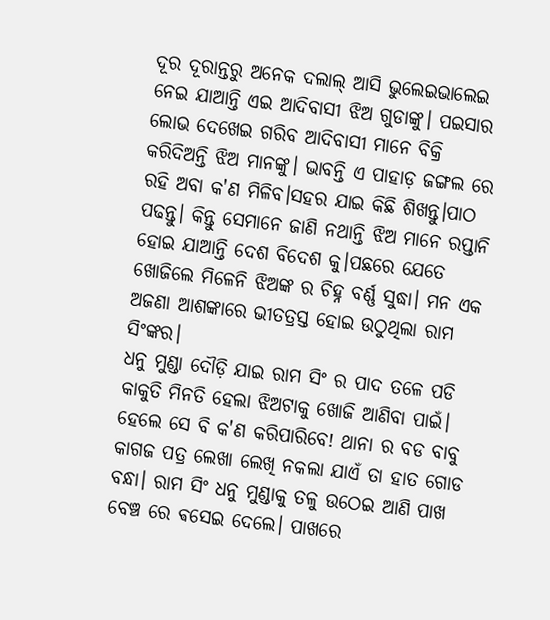ଦୂର ଦୂରାନ୍ତରୁ ଅନେକ ଦଲାଲ୍ ଆସି ଭୁଲେଇଭାଲେଇ ନେଇ ଯାଆନ୍ତି ଏଇ ଆଦିବାସୀ ଝିଅ ଗୁଡାଙ୍କୁ। ପଇସାର ଲୋଭ ଦେଖେଇ ଗରିବ ଆଦିବାସୀ ମାନେ ବିକ୍ରି କରିଦିଅନ୍ତି ଝିଅ ମାନଙ୍କୁ। ଭାବନ୍ତି ଏ ପାହାଡ଼ ଜଙ୍ଗଲ ରେ ରହି ଅବା କ'ଣ ମିଳିବ।ସହର ଯାଇ କିଛି ଶିଖନ୍ତୁ।ପାଠ ପଢନ୍ତୁ। କିନ୍ତୁ ସେମାନେ ଜାଣି ନଥାନ୍ତି ଝିଅ ମାନେ ରପ୍ତାନି ହୋଇ ଯାଆନ୍ତି ଦେଶ ବିଦେଶ କୁ।ପଛରେ ଯେତେ ଖୋଜିଲେ ମିଳେନି ଝିଅଙ୍କ ର ଚିହ୍ନ ବର୍ଣ୍ଣ ସୁଦ୍ଧା। ମନ ଏକ ଅଜଣା ଆଶଙ୍କାରେ ଭୀତତ୍ରସ୍ତ ହୋଇ ଉଠୁଥିଲା ରାମ ସିଂଙ୍କର।
ଧନୁ ମୁଣ୍ଡା ଦୌଡ଼ି ଯାଇ ରାମ ସିଂ ର ପାଦ ତଳେ ପଡି କାକୁତି ମିନତି ହେଲା ଝିଅଟାକୁ ଖୋଜି ଆଣିବା ପାଇଁ। ହେଲେ ସେ ବି କ'ଣ କରିପାରିବେ! ଥାନା ର ବଡ ବାବୁ କାଗଜ ପତ୍ର ଲେଖା ଲେଖି ନକଲା ଯାଏଁ ତା ହାତ ଗୋଡ ବନ୍ଧା। ରାମ ସିଂ ଧନୁ ମୁଣ୍ଡାକୁ ତଳୁ ଉଠେଇ ଆଣି ପାଖ ବେଞ୍ଚ ରେ ଵସେଇ ଦେଲେ। ପାଖରେ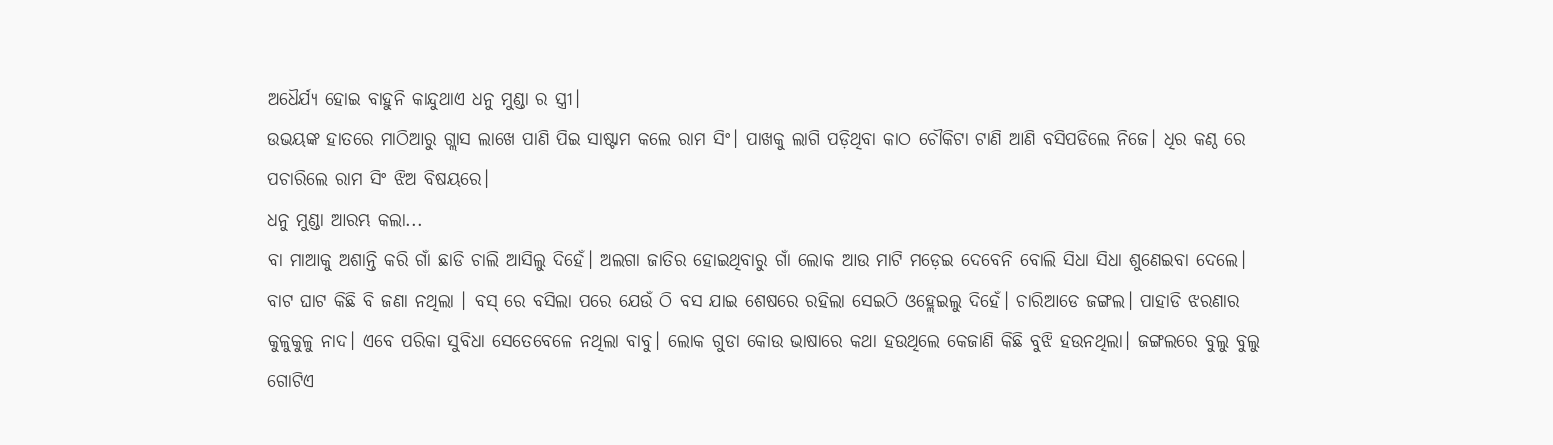ଅଧୈର୍ଯ୍ୟ ହୋଇ ବାହୁନି କାନ୍ଦୁଥାଏ ଧନୁ ମୁଣ୍ଡା ର ସ୍ତ୍ରୀ।
ଉଭୟଙ୍କ ହାତରେ ମାଠିଆରୁ ଗ୍ଲାସ ଲାଖେ ପାଣି ପିଇ ସାଷ୍ଟାମ କଲେ ରାମ ସିଂ। ପାଖକୁ ଲାଗି ପଡ଼ିଥିବା କାଠ ଚୌକିଟା ଟାଣି ଆଣି ବସିପଡିଲେ ନିଜେ। ଧିର କଣ୍ଠ ରେ ପଚାରିଲେ ରାମ ସିଂ ଝିଅ ବିଷୟରେ।
ଧନୁ ମୁଣ୍ଡା ଆରମ୍ଭ କଲା...
ବା ମାଆକୁ ଅଶାନ୍ତି କରି ଗାଁ ଛାଡି ଚାଲି ଆସିଲୁ ଦିହେଁ। ଅଲଗା ଜାତିର ହୋଇଥିବାରୁ ଗାଁ ଲୋକ ଆଉ ମାଟି ମଡ଼େଇ ଦେବେନି ବୋଲି ସିଧା ସିଧା ଶୁଣେଇବା ଦେଲେ। ବାଟ ଘାଟ କିଛି ବି ଜଣା ନଥିଲା । ବସ୍ ରେ ବସିଲା ପରେ ଯେଉଁ ଠି ବସ ଯାଇ ଶେଷରେ ରହିଲା ସେଇଠି ଓହ୍ଲେଇଲୁ ଦିହେଁ। ଚାରିଆଡେ ଜଙ୍ଗଲ। ପାହାଡି ଝରଣାର କୁଳୁକୁଳୁ ନାଦ। ଏବେ ପରିକା ସୁବିଧା ସେତେବେଳେ ନଥିଲା ବାବୁ। ଲୋକ ଗୁଡା କୋଉ ଭାଷାରେ କଥା ହଉଥିଲେ କେଜାଣି କିଛି ବୁଝି ହଉନଥିଲା। ଜଙ୍ଗଲରେ ବୁଲୁ ବୁଲୁ ଗୋଟିଏ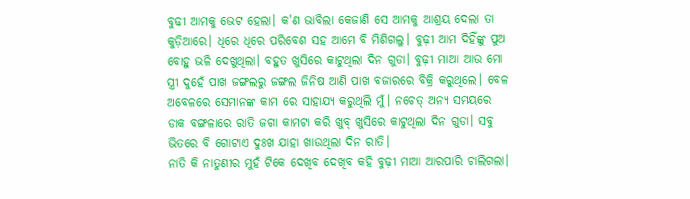ବୁଢୀ ଆମକୁ ଭେଟ ହେଲା। କ'ଣ ଭାବିଲା କେଜାଣି ସେ ଆମକୁ ଆଶ୍ରୟ ଦେଲା ତା କୁଡ଼ିଆରେ। ଧିରେ ଧିରେ ପରିବେଶ ସହ ଆମେ ବି ମିଶିଗଲୁ। ବୁଢ଼ୀ ଆମ ଦିହିଁଙ୍କୁ ପୁଅ ବୋହୁ ଭଳି ଦେଖୁଥିଲା। ବହୁତ ଖୁସିରେ କାଟୁଥିଲା ଦିନ ଗୁଡା। ବୁଢ଼ୀ ମାଆ ଆଉ ମୋ ସ୍ତ୍ରୀ ଦୁହେଁ ପାଖ ଜଙ୍ଗଲରୁ ଜଙ୍ଗଲ ଜିନିଷ ଆଣି ପାଖ ବଜାରରେ ବିକ୍ରି କରୁଥିଲେ। ବେଳ ଅବେଳରେ ସେମାନଙ୍କ କାମ ରେ ସାହାଯ୍ୟ କରୁଥିଲି ମୁଁ। ନଚେତ୍ ଅନ୍ୟ ସମୟରେ ଡାକ ବଙ୍ଗଳାରେ ରାତି ଜଗା କାମଟା କରି ଖୁବ୍ ଖୁସିରେ କାଟୁଥିଲା ଦିନ ଗୁଡା। ସବୁ ଭିତରେ ବି ଗୋଟାଏ ଦୁଃଖ ଯାହା ଖାଉଥିଲା ଦିନ ରାତି।
ନାତି କି ନାତୁଣୀର ମୁହଁ ଟିକେ ଦେଖିବ ଦେଖିବ କହି ବୁଢ଼ୀ ମାଆ ଆରପାରି ଚାଲିଗଲା।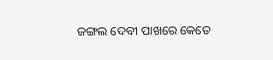ଜଙ୍ଗଲ ଦେବୀ ପାଖରେ କେତେ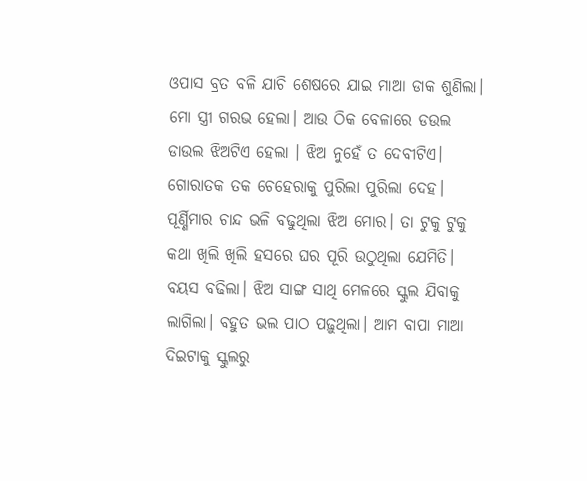ଓପାସ ବ୍ରତ ବଳି ଯାଚି ଶେଷରେ ଯାଇ ମାଆ ଡାକ ଶୁଣିଲା।
ମୋ ସ୍ତ୍ରୀ ଗରଭ ହେଲା। ଆଉ ଠିକ ବେଳାରେ ଡଉଲ ଡାଉଲ ଝିଅଟିଏ ହେଲା । ଝିଅ ନୁହେଁ ତ ଦେବୀଟିଏ।
ଗୋରାତକ ତକ ଚେହେରାକୁ ପୁରିଲା ପୁରିଲା ଦେହ। ପୂର୍ଣ୍ଣିମାର ଚାନ୍ଦ ଭଳି ବଢୁଥିଲା ଝିଅ ମୋର। ତା ଟୁକୁ ଟୁକୁ କଥା ଖିଲି ଖିଲି ହସରେ ଘର ପୂରି ଉଠୁଥିଲା ଯେମିତି। ବୟସ ବଢିଲା। ଝିଅ ସାଙ୍ଗ ସାଥି ମେଳରେ ସ୍କୁଲ ଯିବାକୁ ଲାଗିଲା। ବହୁତ ଭଲ ପାଠ ପଢ଼ୁଥିଲା। ଆମ ବାପା ମାଆ ଦିଇଟାକୁ ସ୍କୁଲରୁ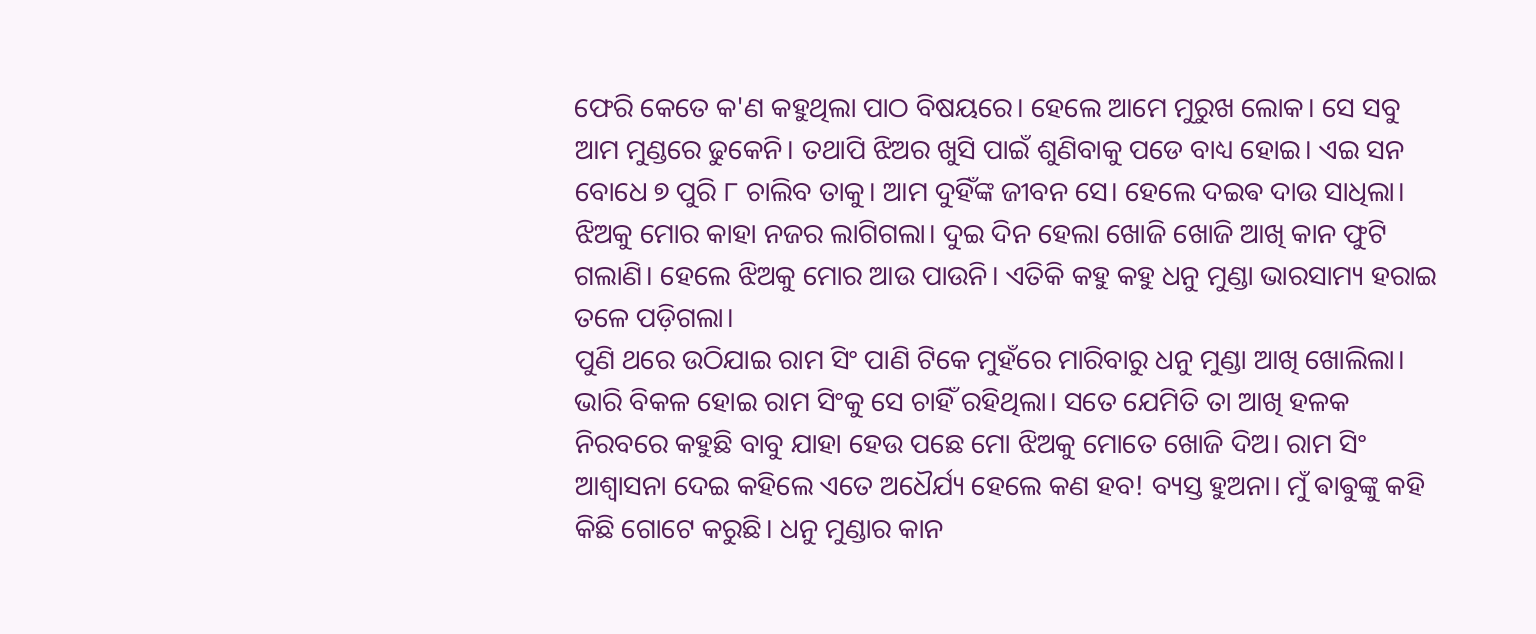ଫେରି କେତେ କ'ଣ କହୁଥିଲା ପାଠ ବିଷୟରେ। ହେଲେ ଆମେ ମୁରୁଖ ଲୋକ। ସେ ସବୁ ଆମ ମୁଣ୍ଡରେ ଢୁକେନି। ତଥାପି ଝିଅର ଖୁସି ପାଇଁ ଶୁଣିବାକୁ ପଡେ ବାଧ୍ୟ ହୋଇ। ଏଇ ସନ ବୋଧେ ୭ ପୁରି ୮ ଚାଲିବ ତାକୁ। ଆମ ଦୁହିଁଙ୍କ ଜୀବନ ସେ। ହେଲେ ଦଇଵ ଦାଉ ସାଧିଲା। ଝିଅକୁ ମୋର କାହା ନଜର ଲାଗିଗଲା। ଦୁଇ ଦିନ ହେଲା ଖୋଜି ଖୋଜି ଆଖି କାନ ଫୁଟି ଗଲାଣି। ହେଲେ ଝିଅକୁ ମୋର ଆଉ ପାଉନି। ଏତିକି କହୁ କହୁ ଧନୁ ମୁଣ୍ଡା ଭାରସାମ୍ୟ ହରାଇ ତଳେ ପଡ଼ିଗଲା।
ପୁଣି ଥରେ ଉଠିଯାଇ ରାମ ସିଂ ପାଣି ଟିକେ ମୁହଁରେ ମାରିବାରୁ ଧନୁ ମୁଣ୍ଡା ଆଖି ଖୋଲିଲା। ଭାରି ବିକଳ ହୋଇ ରାମ ସିଂକୁ ସେ ଚାହିଁ ରହିଥିଲା। ସତେ ଯେମିତି ତା ଆଖି ହଳକ ନିରବରେ କହୁଛି ବାବୁ ଯାହା ହେଉ ପଛେ ମୋ ଝିଅକୁ ମୋତେ ଖୋଜି ଦିଅ। ରାମ ସିଂ ଆଶ୍ଵାସନା ଦେଇ କହିଲେ ଏତେ ଅଧୈର୍ଯ୍ୟ ହେଲେ କଣ ହବ! ବ୍ୟସ୍ତ ହୁଅନା। ମୁଁ ଵାଵୁଙ୍କୁ କହି କିଛି ଗୋଟେ କରୁଛି। ଧନୁ ମୁଣ୍ଡାର କାନ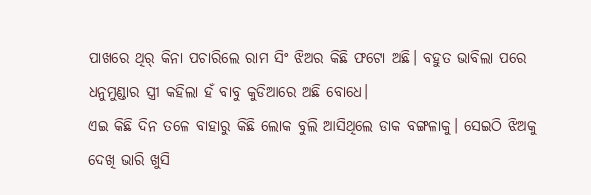ପାଖରେ ଥିର୍ କିନା ପଚାରିଲେ ରାମ ସିଂ ଝିଅର କିଛି ଫଟୋ ଅଛି। ବହୁତ ଭାବିଲା ପରେ ଧନୁମୁଣ୍ଡାର ସ୍ତ୍ରୀ କହିଲା ହଁ ବାବୁ କୁଡିଆରେ ଅଛି ବୋଧେ।
ଏଇ କିଛି ଦିନ ତଳେ ବାହାରୁ କିଛି ଲୋକ ବୁଲି ଆସିଥିଲେ ଡାକ ବଙ୍ଗଳାକୁ। ସେଇଠି ଝିଅକୁ ଦେଖି ଭାରି ଖୁସି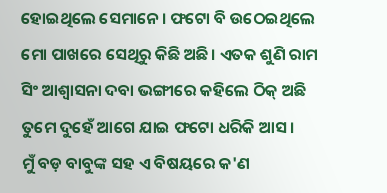ହୋଇଥିଲେ ସେମାନେ। ଫଟୋ ବି ଉଠେଇଥିଲେ ମୋ ପାଖରେ ସେଥିରୁ କିଛି ଅଛି। ଏତକ ଶୁଣି ରାମ ସିଂ ଆଶ୍ଵାସନା ଦବା ଭଙ୍ଗୀରେ କହିଲେ ଠିକ୍ ଅଛି ତୁମେ ଦୁହେଁ ଆଗେ ଯାଇ ଫଟୋ ଧରିକି ଆସ।
ମୁଁ ବଡ଼ ବାବୁଙ୍କ ସହ ଏ ବିଷୟରେ କ'ଣ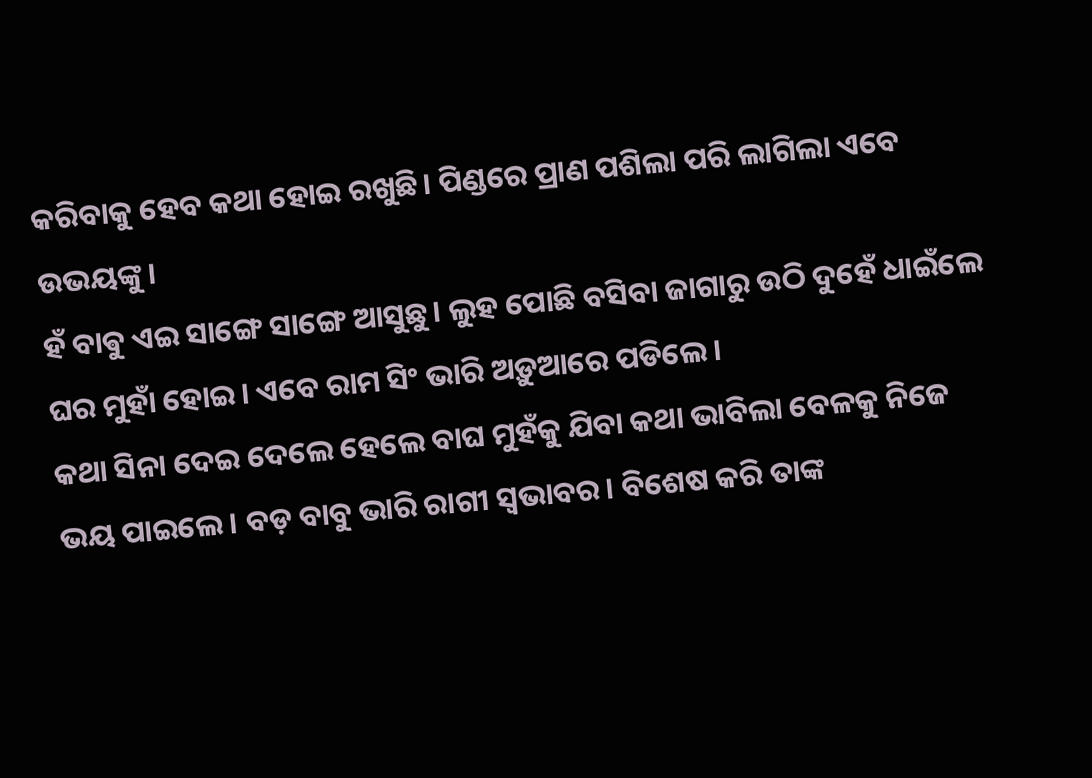କରିବାକୁ ହେବ କଥା ହୋଇ ରଖୁଛି। ପିଣ୍ଡରେ ପ୍ରାଣ ପଶିଲା ପରି ଲାଗିଲା ଏବେ ଉଭୟଙ୍କୁ।
ହଁ ବାଵୁ ଏଇ ସାଙ୍ଗେ ସାଙ୍ଗେ ଆସୁଛୁ। ଲୁହ ପୋଛି ବସିବା ଜାଗାରୁ ଉଠି ଦୁହେଁ ଧାଇଁଲେ ଘର ମୁହାଁ ହୋଇ। ଏବେ ରାମ ସିଂ ଭାରି ଅଡ଼ୁଆରେ ପଡିଲେ।
କଥା ସିନା ଦେଇ ଦେଲେ ହେଲେ ବାଘ ମୁହଁକୁ ଯିବା କଥା ଭାବିଲା ବେଳକୁ ନିଜେ ଭୟ ପାଇଲେ। ବଡ଼ ବାବୁ ଭାରି ରାଗୀ ସ୍ବଭାବର। ବିଶେଷ କରି ତାଙ୍କ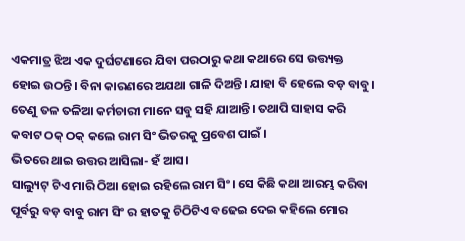ଏକମାତ୍ର ଝିଅ ଏକ ଦୁର୍ଘଟଣାରେ ଯିବା ପରଠାରୁ କଥା କଥାରେ ସେ ଉତ୍ତ୍ୟକ୍ତ ହୋଇ ଉଠନ୍ତି। ବିନା କାରଣରେ ଅଯଥା ଗାଳି ଦିଅନ୍ତି। ଯାହା ବି ହେଲେ ବଡ଼ ବାବୁ। ତେଣୁ ତଳ ତଳିଆ କର୍ମଚାରୀ ମାନେ ସବୁ ସହି ଯାଆନ୍ତି। ତଥାପି ସାହାସ କରି କବାଟ ଠକ୍ ଠକ୍ କଲେ ରାମ ସିଂ ଭିତରକୁ ପ୍ରବେଶ ପାଇଁ ।
ଭିତରେ ଥାଇ ଉତ୍ତର ଆସିଲା- ହଁ ଆସ।
ସାଲ୍ୟୁଟ୍ ଟିଏ ମାରି ଠିଆ ହୋଇ ରହିଲେ ରାମ ସିଂ। ସେ କିଛି କଥା ଆରମ୍ଭ କରିବା ପୂର୍ବରୁ ବଡ଼ ବାବୁ ରାମ ସିଂ ର ହାତକୁ ଚିଠିଟିଏ ବଢେଇ ଦେଇ କହିଲେ ମୋର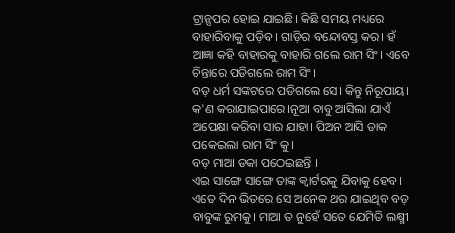ଟ୍ରାନ୍ସପର ହୋଇ ଯାଇଛି। କିଛି ସମୟ ମଧ୍ୟରେ ବାହାରିବାକୁ ପଡ଼ିବ। ଗାଡ଼ିର ବନ୍ଦୋବସ୍ତ କର। ହଁ ଆଜ୍ଞା କହି ବାହାରକୁ ବାହାରି ଗଲେ ରାମ ସିଂ। ଏବେ ଚିନ୍ତାରେ ପଡିଗଲେ ରାମ ସିଂ।
ବଡ଼ ଧର୍ମ ସଙ୍କଟରେ ପଡିଗଲେ ସେ। କିନ୍ତୁ ନିରୂପାୟ। କ'ଣ କରାଯାଇପାରେ।ନୂଆ ବାବୁ ଆସିଲା ଯାଏଁ ଅପେକ୍ଷା କରିବା ସାର ଯାହା। ପିଅନ ଆସି ଡାକ ପକେଇଲା ରାମ ସିଂ କୁ।
ବଡ଼ ମାଆ ଡକା ପଠେଇଛନ୍ତି ।
ଏଇ ସାଙ୍ଗେ ସାଙ୍ଗେ ତାଙ୍କ କ୍ୱାର୍ଟରକୁ ଯିବାକୁ ହେବ। ଏତେ ଦିନ ଭିତରେ ସେ ଅନେକ ଥର ଯାଇଥିବ ବଡ଼ ବାବୁଙ୍କ ରୁମକୁ। ମାଆ ତ ନୁହେଁ ସତେ ଯେମିତି ଲକ୍ଷ୍ମୀ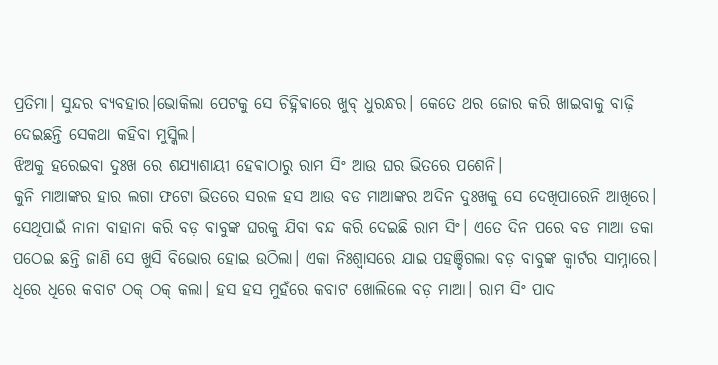ପ୍ରତିମା। ସୁନ୍ଦର ବ୍ୟବହାର।ଭୋକିଲା ପେଟକୁ ସେ ଚିହ୍ନିଵାରେ ଖୁବ୍ ଧୁରନ୍ଧର। କେତେ ଥର ଜୋର କରି ଖାଇବାକୁ ବାଢ଼ି ଦେଇଛନ୍ତି ସେକଥା କହିବା ମୁସ୍କିଲ।
ଝିଅକୁ ହରେଇବା ଦୁଃଖ ରେ ଶଯ୍ୟାଶାୟୀ ହେଵାଠାରୁ ରାମ ସିଂ ଆଉ ଘର ଭିତରେ ପଶେନି।
କୁନି ମାଆଙ୍କର ହାର ଲଗା ଫଟୋ ଭିତରେ ସରଳ ହସ ଆଉ ବଡ ମାଆଙ୍କର ଅଦିନ ଦୁଃଖକୁ ସେ ଦେଖିପାରେନି ଆଖିରେ। ସେଥିପାଇଁ ନାନା ବାହାନା କରି ବଡ଼ ବାବୁଙ୍କ ଘରକୁ ଯିବା ବନ୍ଦ କରି ଦେଇଛି ରାମ ସିଂ। ଏତେ ଦିନ ପରେ ବଡ ମାଆ ଡକା ପଠେଇ ଛନ୍ତି ଜାଣି ସେ ଖୁସି ବିଭୋର ହୋଇ ଉଠିଲା। ଏକା ନିଃଶ୍ୱାସରେ ଯାଇ ପହଞ୍ଚିଗଲା ବଡ଼ ବାବୁଙ୍କ କ୍ୱାର୍ଟର ସାମ୍ନାରେ।
ଧିରେ ଧିରେ କବାଟ ଠକ୍ ଠକ୍ କଲା। ହସ ହସ ମୁହଁରେ କବାଟ ଖୋଲିଲେ ବଡ଼ ମାଆ। ରାମ ସିଂ ପାଦ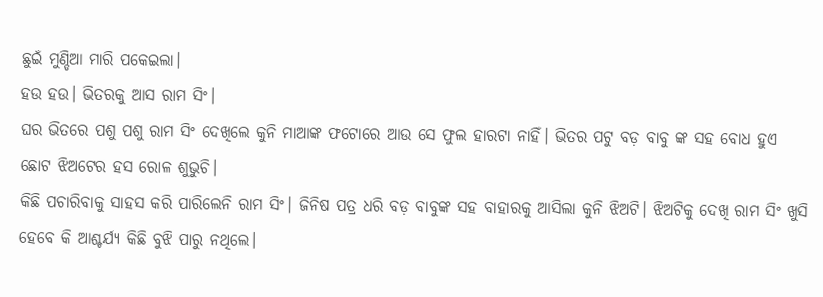ଛୁଇଁ ମୁଣ୍ଡିଆ ମାରି ପକେଇଲା।
ହଉ ହଉ। ଭିତରକୁ ଆସ ରାମ ସିଂ।
ଘର ଭିତରେ ପଶୁ ପଶୁ ରାମ ସିଂ ଦେଖିଲେ କୁନି ମାଆଙ୍କ ଫଟୋରେ ଆଉ ସେ ଫୁଲ ହାରଟା ନାହିଁ। ଭିତର ପଟୁ ବଡ଼ ବାବୁ ଙ୍କ ସହ ବୋଧ ହୁଏ ଛୋଟ ଝିଅଟେର ହସ ରୋଳ ଶୁଭୁଚି।
କିଛି ପଚାରିବାକୁ ସାହସ କରି ପାରିଲେନି ରାମ ସିଂ। ଜିନିଷ ପତ୍ର ଧରି ବଡ଼ ବାବୁଙ୍କ ସହ ବାହାରକୁ ଆସିଲା କୁନି ଝିଅଟି। ଝିଅଟିକୁ ଦେଖି ରାମ ସିଂ ଖୁସି ହେବେ କି ଆଶ୍ଚର୍ଯ୍ୟ କିଛି ବୁଝି ପାରୁ ନଥିଲେ।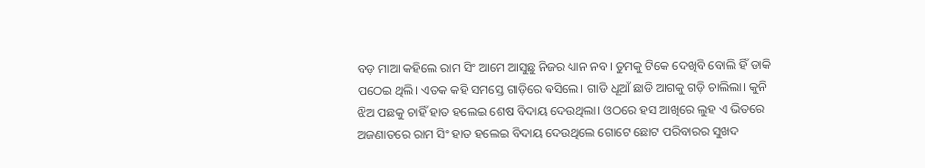ବଡ଼ ମାଆ କହିଲେ ରାମ ସିଂ ଆମେ ଆସୁଛୁ ନିଜର ଧ୍ୟାନ ନବ। ତୁମକୁ ଟିକେ ଦେଖିବି ବୋଲି ହିଁ ଡାକି ପଠେଇ ଥିଲି। ଏତକ କହି ସମସ୍ତେ ଗାଡ଼ିରେ ଵସିଲେ। ଗାଡି ଧୂଆଁ ଛାଡି ଆଗକୁ ଗଡ଼ି ଚାଲିଲା। କୁନି ଝିଅ ପଛକୁ ଚାହିଁ ହାତ ହଲେଇ ଶେଷ ବିଦାୟ ଦେଉଥିଲା। ଓଠରେ ହସ ଆଖିରେ ଲୁହ ଏ ଭିତରେ ଅଜଣାତରେ ରାମ ସିଂ ହାତ ହଲେଇ ବିଦାୟ ଦେଉଥିଲେ ଗୋଟେ ଛୋଟ ପରିବାରର ସୁଖଦ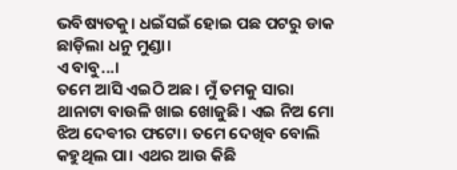ଭବିଷ୍ୟତକୁ। ଧଇଁସଇଁ ହୋଇ ପଛ ପଟରୁ ଡାକ ଛାଡ଼ିଲା ଧନୁ ମୁଣ୍ଡା।
ଏ ବାବୁ...।
ତମେ ଆସି ଏଇଠି ଅଛ। ମୁଁ ତମକୁ ସାରା ଥାନାଟା ବାଉଳି ଖାଇ ଖୋଜୁଛି। ଏଇ ନିଅ ମୋ ଝିଅ ଦେଵୀର ଫଟୋ। ତମେ ଦେଖିବ ବୋଲି କହୁଥିଲ ପା। ଏଥର ଆଉ କିଛି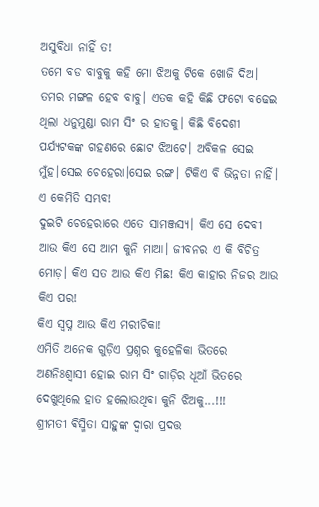ଅସୁବିଧା ନାହିଁ ତ!
ତମେ ବଡ ବାବୁକୁ କହି ମୋ ଝିଅକୁ ଟିକେ ଖୋଜି ଦିଅ। ତମର ମଙ୍ଗଳ ହେବ ବାବୁ। ଏତକ କହି କିଛି ଫଟୋ ବଢେଇ ଥିଲା ଧନୁମୁଣ୍ଡା ରାମ ସିଂ ର ହାତକୁ। କିଛି ବିଦେଶୀ ପର୍ଯ୍ୟଟକଙ୍କ ଗହଣରେ ଛୋଟ ଝିଅଟେ। ଅବିକଳ ସେଇ ମୁଁହ।ସେଇ ଚେହେରା।ସେଇ ରଙ୍ଗ। ଟିକିଏ ବି ଭିନ୍ନତା ନାହିଁ।
ଏ କେମିତି ସମ୍ଭବ!
ଦୁଇଟି ଚେହେରାରେ ଏତେ ସାମଞ୍ଜସ୍ୟ। କିଏ ସେ ଦେବୀ ଆଉ କିଏ ସେ ଆମ କୁନି ମାଆ। ଜୀବନର ଏ କି ବିଚିତ୍ର ମୋଡ଼। କିଏ ସତ ଆଉ କିଏ ମିଛ! କିଏ କାହାର ନିଜର ଆଉ କିଏ ପର!
କିଏ ସ୍ବପ୍ନ ଆଉ କିଏ ମରୀଚିକା!
ଏମିତି ଅନେକ ଗୁଡ଼ିଏ ପ୍ରଶ୍ନର କୁହେଳିକା ଭିତରେ ଅଣନିଃଶ୍ବାସୀ ହୋଇ ରାମ ସିଂ ଗାଡ଼ିର ଧୂଆଁ ଭିତରେ ଦେଖୁଥିଲେ ହାତ ହଲୋଉଥିବା କୁନି ଝିଅକୁ...!!!
ଶ୍ରୀମତୀ ଵିସ୍ମିତା ସାହୁଙ୍କ ଦ୍ୱାରା ପ୍ରଦତ୍ତ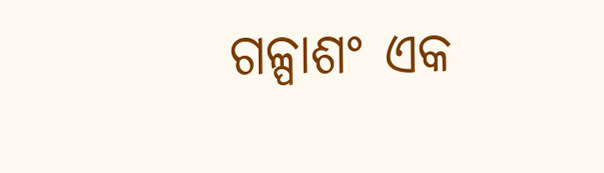ଗଳ୍ପାଶଂ ଏକ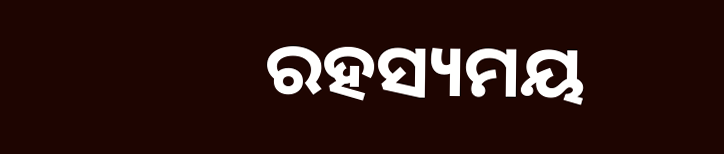ରହସ୍ୟମୟ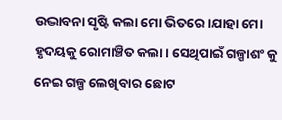ଉଦ୍ଭାବନା ସୃଷ୍ଟି କଲା ମୋ ଭିତରେ।ଯାହା ମୋ ହୃଦୟକୁ ରୋମାଞ୍ଚିତ କଲା। ସେଥିପାଇଁ ଗଳ୍ପାଶଂ କୁ ନେଇ ଗଳ୍ପ ଲେଖିବାର ଛୋଟ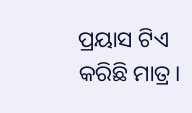ପ୍ରୟାସ ଟିଏ କରିଛି ମାତ୍ର।